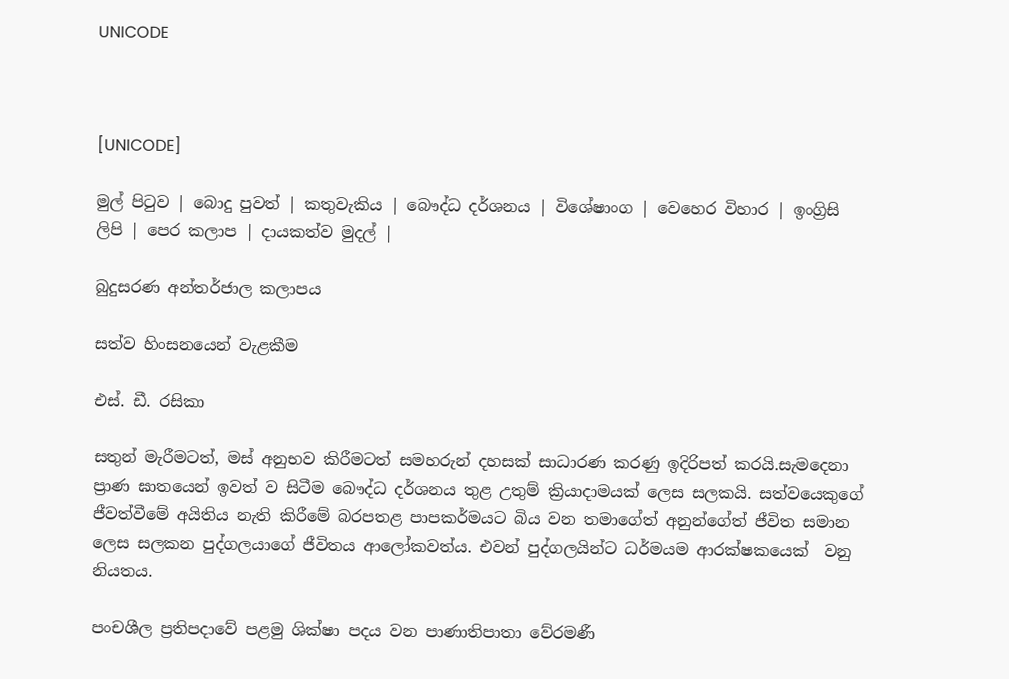UNICODE



[UNICODE]

මුල් පිටුව | බොදු පුවත් | කතුවැකිය | බෞද්ධ දර්ශනය | විශේෂාංග | වෙහෙර විහාර | ඉංග්‍රිසි ලිපි | පෙර කලාප | දායකත්ව මුදල් |

බුදුසරණ අන්තර්ජාල කලාපය

සත්ව හිංසනයෙන් වැළකීම

එස්. ඩී. රසිකා

සතුන් මැරීමටත්, මස් අනුභව කිරීමටත් සමහරුන් දහසක් සාධාරණ කරණු ඉදිරිපත් කරයි.සැමදෙනා ප්‍රාණ ඝාතයෙන් ඉවත් ව සිටීම බෞද්ධ දර්ශනය තුළ උතුම් ක්‍රියාදාමයක් ලෙස සලකයි. සත්වයෙකුගේ ජීවත්වීමේ අයිතිය නැති කිරීමේ බරපතළ පාපකර්මයට බිය වන තමාගේත් අනුන්ගේත් ජීවිත සමාන ලෙස සලකන පුද්ගලයාගේ ජීවිතය ආලෝකවත්ය. එවන් පුද්ගලයින්ට ධර්මයම ආරක්ෂකයෙක්  වනු නියතය.

පංචශීල ප්‍රතිපදාවේ පළමු ශික්ෂා පදය වන පාණාතිපාතා වේරමණී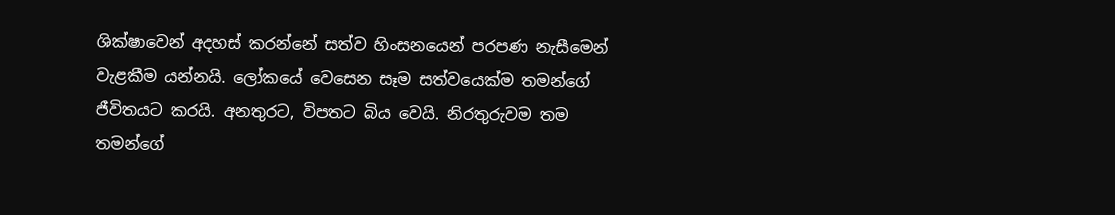ශික්ෂාවෙන් අදහස් කරන්නේ සත්ව හිංසනයෙන් පරපණ නැසීමෙන් වැළකීම යන්නයි. ලෝකයේ වෙසෙන සෑම සත්වයෙක්ම තමන්ගේ ජීවිතයට කරයි. අනතුරට, විපතට බිය වෙයි. නිරතුරුවම තම තමන්ගේ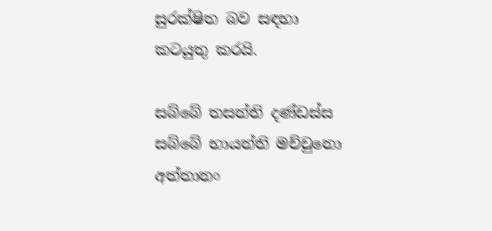සුරක්ෂිත බව සඳහා කටයුතු කරයි.

සබ්බේ තසන්ති දණ්ඩස්ස
සබ්බේ භායන්ති මච්චුනො
අත්තානං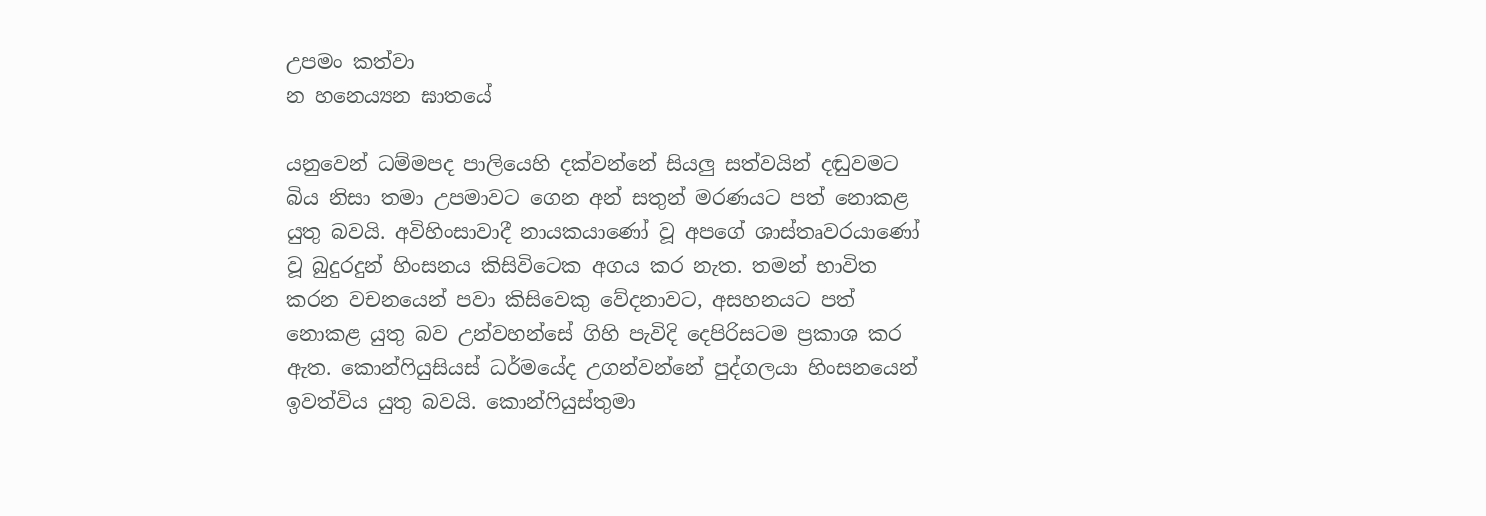උපමං කත්වා
න හනෙය්‍යන ඝාතයේ

යනුවෙන් ධම්මපද පාලියෙහි දක්වන්නේ සියලු සත්වයින් දඬුවමට බිය නිසා තමා උපමාවට ගෙන අන් සතුන් මරණයට පත් නොකළ යුතු බවයි. අවිහිංසාවාදී නායකයාණෝ වූ අපගේ ශාස්තෘවරයාණෝ වූ බුදුරදුන් හිංසනය කිසිවිටෙක අගය කර නැත. තමන් භාවිත කරන වචනයෙන් පවා කිසිවෙකු වේදනාවට, අසහනයට පත් නොකළ යුතු බව උන්වහන්සේ ගිහි පැවිදි දෙපිරිසටම ප්‍රකාශ කර ඇත. කොන්ෆියුසියස් ධර්මයේද උගන්වන්නේ පුද්ගලයා හිංසනයෙන් ඉවත්විය යුතු බවයි. කොන්ෆියුස්තුමා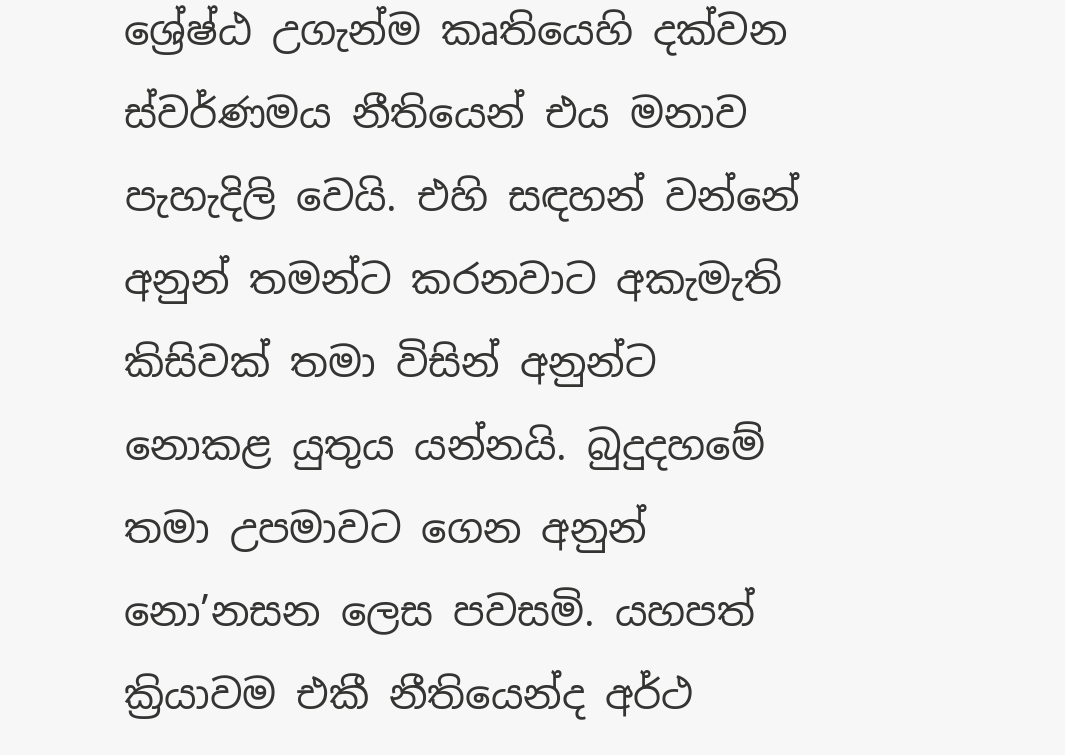ශ්‍රේෂ්ඨ උගැන්ම කෘතියෙහි දක්වන ස්වර්ණමය නීතියෙන් එය මනාව පැහැදිලි වෙයි. එහි සඳහන් වන්නේ අනුන් තමන්ට කරනවාට අකැමැති කිසිවක් තමා විසින් අනුන්ට නොකළ යුතුය යන්නයි. බුදුදහමේ තමා උපමාවට ගෙන අනුන් නො’නසන ලෙස පවසමි. යහපත් ක්‍රියාවම එකී නීතියෙන්ද අර්ථ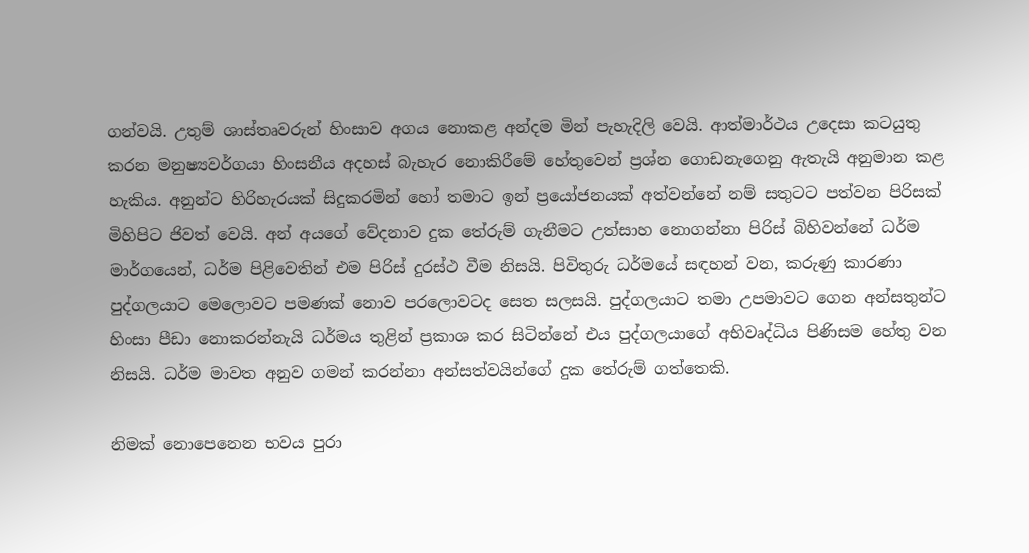ගන්වයි. උතුම් ශාස්තෘවරුන් හිංසාව අගය නොකළ අන්දම මින් පැහැදිලි වෙයි. ආත්මාර්ථය උදෙසා කටයුතු කරන මනුෂ්‍යවර්ගයා හිංසනීය අදහස් බැහැර නොකිරීමේ හේතුවෙන් ප්‍රශ්න ගොඩනැගෙනු ඇතැයි අනුමාන කළ හැකිය. අනුන්ට හිරිහැරයක් සිදුකරමින් හෝ තමාට ඉන් ප්‍රයෝජනයක් අත්වන්නේ නම් සතුටට පත්වන පිරිසක් මිහිපිට ජිවත් වෙයි. අන් අයගේ වේදනාව දුක තේරුම් ගැනීමට උත්සාහ නොගන්නා පිරිස් බිහිවන්නේ ධර්ම මාර්ගයෙන්, ධර්ම පිළිවෙතින් එම පිරිස් දුරස්ථ වීම නිසයි. පිවිතුරු ධර්මයේ සඳහන් වන, කරුණු කාරණා පුද්ගලයාට මෙලොවට පමණක් නොව පරලොවටද සෙත සලසයි. පුද්ගලයාට තමා උපමාවට ගෙන අන්සතුන්ට හිංසා පීඩා නොකරන්නැයි ධර්මය තුළින් ප්‍රකාශ කර සිටින්නේ එය පුද්ගලයාගේ අභිවෘද්ධිය පිණිසම හේතු වන නිසයි. ධර්ම මාවත අනුව ගමන් කරන්නා අන්සත්වයින්ගේ දුක තේරුම් ගත්තෙකි.

නිමක් නොපෙනෙන භවය පුරා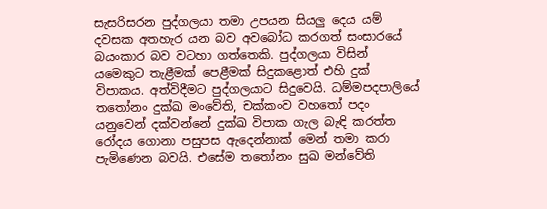සැසරිසරන පුද්ගලයා තමා උපයන සියලු දෙය යම් දවසක අතහැර යන බව අවබෝධ කරගත් සංසාරයේ බයංකාර බව වටහා ගත්තෙකි. පුද්ගලයා විසින් යමෙකුට තැළීමක් පෙළීමක් සිදුකළොත් එහි දුක් විපාකය. අත්විදීමට පුද්ගලයාට සිදුවෙයි. ධම්මපදපාලියේ තතෝනං දුක්ඛ මංවේති, චක්කංව වහතෝ පදං යනුවෙන් දක්වන්නේ දුක්ඛ විපාක ගැල බැඳි කරත්ත රෝදය ගොනා පසුපස ඇදෙන්නාක් මෙන් තමා කරා පැමිණෙන බවයි. එසේම තතෝනං සුඛ මන්වේති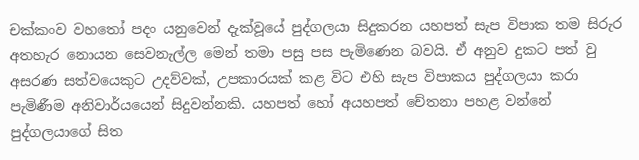චක්කංව වහතෝ පදං යනුවෙන් දැක්වූයේ පුද්ගලයා සිදුකරන යහපත් සැප විපාක තම සිරුර අතහැර නොයන සෙවනැල්ල මෙන් තමා පසු පස පැමිණෙන බවයි. ඒ අනුව දුකට පත් වු අසරණ සත්වයෙකුට උදව්වක්, උපකාරයක් කළ විට එහි සැප විපාකය පුද්ගලයා කරා පැමිණීම අනිවාර්යයෙන් සිදුවන්නකි. යහපත් හෝ අයහපත් චේතනා පහළ වන්නේ පුද්ගලයාගේ සිත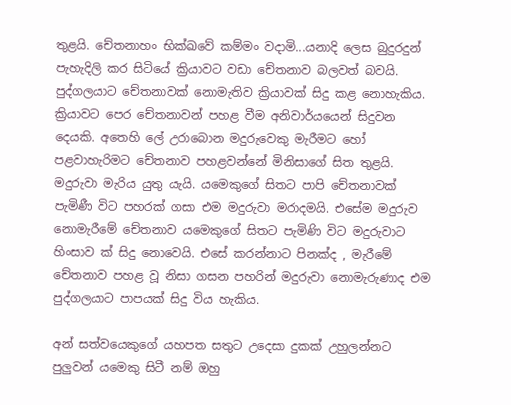තුළයි. චේතනාහං භික්ඛවේ කම්මං වදාමි...යනාදි ලෙස බුදුරදුන් පැහැදිලි කර සිටියේ ක්‍රියාවට වඩා චේතනාව බලවත් බවයි. පුද්ගලයාට චේතනාවක් නොමැතිව ක්‍රියාවක් සිදු කළ නොහැකිය. ක්‍රියාවට පෙර චේතනාවන් පහළ වීම අනිවාර්යයෙන් සිදුවන දෙයකි. අතෙහි ලේ උරාබොන මදුරුවෙකු මැරීමට හෝ පළවාහැරිමට චේතනාව පහළවන්නේ මිනිසාගේ සිත තුළයි. මදුරුවා මැරිය යුතු යැයි. යමෙකුගේ සිතට පාපි චේතනාවක් පැමිණී විට පහරක් ගසා එම මදුරුවා මරාදමයි. එසේම මදුරුව නොමැරීමේ චේතනාව යමෙකුගේ සිතට පැමිණි විට මදුරුවාට හිංසාව ක් සිදු නොවෙයි. එසේ කරන්නාට පිනක්ද , මැරීමේ චේතනාව පහළ වූ නිසා ගසන පහරින් මදුරුවා නොමැරුණාද එම පුද්ගලයාට පාපයක් සිදු විය හැකිය.

අන් සත්වයෙකුගේ යහපත සතුට උදෙසා දුකක් උහුලන්නට පුලුවන් යමෙකු සිටී නම් ඔහු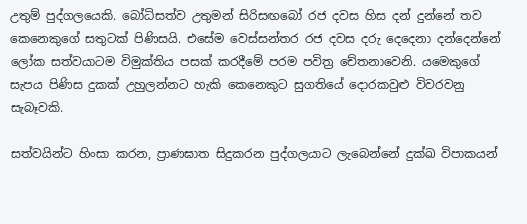උතුම් පුද්ගලයෙකි. බෝධිසත්ව උතුමන් සිරිසඟබෝ රජ දවස හිස දන් දුන්නේ තව කෙනෙකුගේ සතුටක් පිණිසයි. එසේම වෙස්සන්තර රජ දවස දරු දෙදෙනා දන්දෙන්නේ ලෝක සත්වයාටම විමුක්තිය පසක් කරදීමේ පරම පවිත්‍ර චේතනාවෙනි. යමෙකුගේ සැපය පිණිස දුකක් උහුලන්නට හැකි කෙනෙකුට සුගතියේ දොරකවුළු විවරවනු සැබෑවකි.

සත්වයින්ට හිංසා කරන, ප්‍රාණඝාත සිදුකරන පුද්ගලයාට ලැබෙන්නේ දුක්ඛ විපාකයන්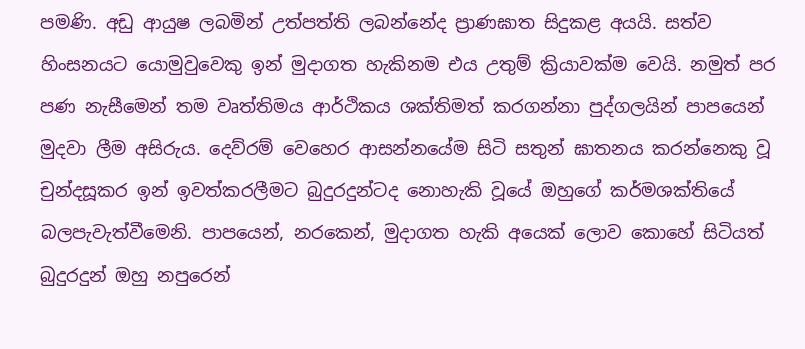පමණි. අඩු ආයුෂ ලබමින් උත්පත්ති ලබන්නේද ප්‍රාණඝාත සිදුකළ අයයි. සත්ව හිංසනයට යොමුවුවෙකු ඉන් මුදාගත හැකිනම එය උතුම් ක්‍රියාවක්ම වෙයි. නමුත් පර පණ නැසීමෙන් තම වෘත්තිමය ආර්ථිකය ශක්තිමත් කරගන්නා පුද්ගලයින් පාපයෙන් මුදවා ලීම අසිරුය. දෙව්රම් වෙහෙර ආසන්නයේම සිටි සතුන් ඝාතනය කරන්නෙකු වූ චුන්දසූකර ඉන් ඉවත්කරලීමට බුදුරදුන්ටද නොහැකි වූයේ ඔහුගේ කර්මශක්තියේ බලපැවැත්වීමෙනි. පාපයෙන්, නරකෙන්, මුදාගත හැකි අයෙක් ලොව කොහේ සිටියත් බුදුරදුන් ඔහු නපුරෙන්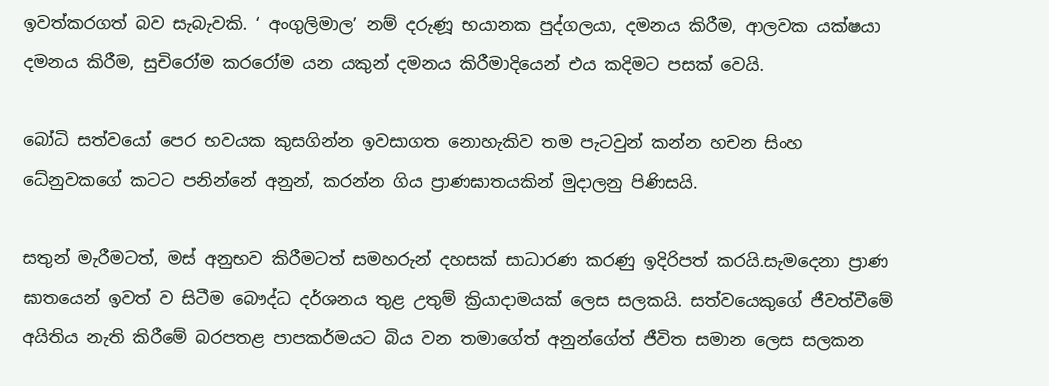ඉවත්කරගත් බව සැබැවකි. ‘ අංගුලිමාල’ නම් දරුණූ භයානක පුද්ගලයා, දමනය කිරීම, ආලවක යක්ෂයා දමනය කිරීම, සුචිරෝම කරරෝම යන යකුන් දමනය කිරීමාදියෙන් එය කදිමට පසක් වෙයි.

බෝධි සත්වයෝ පෙර භවයක කුසගින්න ඉවසාගත නොහැකිව තම පැටවුන් කන්න හචන සිංහ ධේනුවකගේ කටට පනින්නේ අනුන්, කරන්න ගිය ප්‍රාණඝාතයකින් මුදාලනු පිණිසයි.

සතුන් මැරීමටත්, මස් අනුභව කිරීමටත් සමහරුන් දහසක් සාධාරණ කරණු ඉදිරිපත් කරයි.සැමදෙනා ප්‍රාණ ඝාතයෙන් ඉවත් ව සිටීම බෞද්ධ දර්ශනය තුළ උතුම් ක්‍රියාදාමයක් ලෙස සලකයි. සත්වයෙකුගේ ජීවත්වීමේ අයිතිය නැති කිරීමේ බරපතළ පාපකර්මයට බිය වන තමාගේත් අනුන්ගේත් ජීවිත සමාන ලෙස සලකන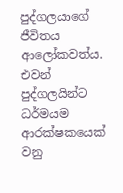පුද්ගලයාගේ ජීවිතය ආලෝකවත්ය. එවන් පුද්ගලයින්ට ධර්මයම ආරක්ෂකයෙක් වනු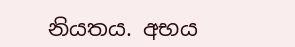නියතය. අභය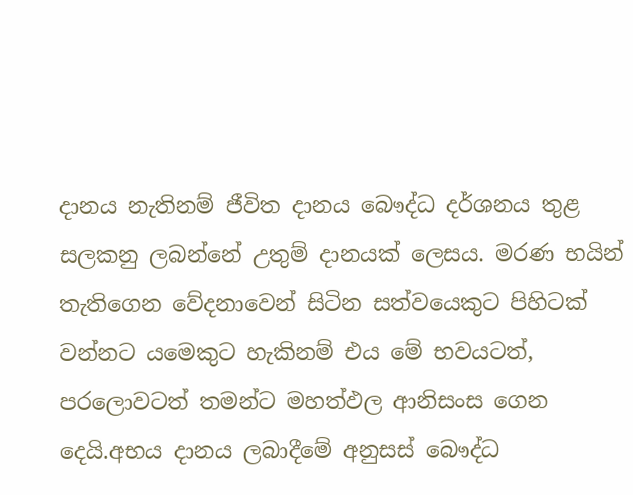දානය නැතිනම් ජීවිත දානය බෞද්ධ දර්ශනය තුළ සලකනු ලබන්නේ උතුම් දානයක් ලෙසය. මරණ භයින් තැතිගෙන වේදනාවෙන් සිටින සත්වයෙකුට පිහිටක් වන්නට යමෙකුට හැකිනම් එය මේ භවයටත්, පරලොවටත් තමන්ට මහත්ඵල ආනිසංස ගෙන දෙයි.අභය දානය ලබාදීමේ අනුසස් බෞද්ධ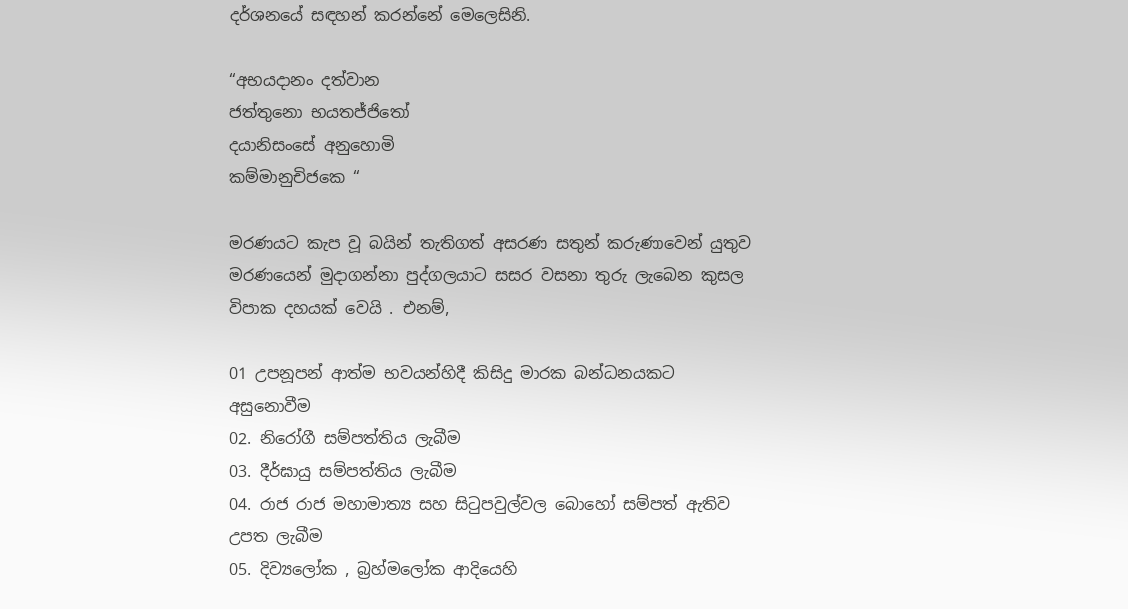දර්ශනයේ සඳහන් කරන්නේ මෙලෙසිනි.

“අභයදානං දත්වාන
ජත්තුනො භයතජ්ජිතෝ
දයානිසංසේ අනුහොමි
කම්මානුචිජකෙ “

මරණයට කැප වූ බයින් තැතිගත් අසරණ සතුන් කරුණාවෙන් යුතුව මරණයෙන් මුදාගන්නා පුද්ගලයාට සසර වසනා තුරු ලැබෙන කුසල විපාක දහයක් වෙයි . එනම්,

01 උපනූපන් ආත්ම භවයන්හිදී කිසිදු මාරක බන්ධනයකට අසුනොවීම
02. නිරෝගී සම්පත්තිය ලැබීම
03. දීර්ඝායු සම්පත්තිය ලැබීම
04. රාජ රාජ මහාමාත්‍ය සහ සිටුපවුල්වල බොහෝ සම්පත් ඇතිව උපත ලැබීම
05. දිව්‍යලෝක , බ්‍රහ්මලෝක ආදියෙහි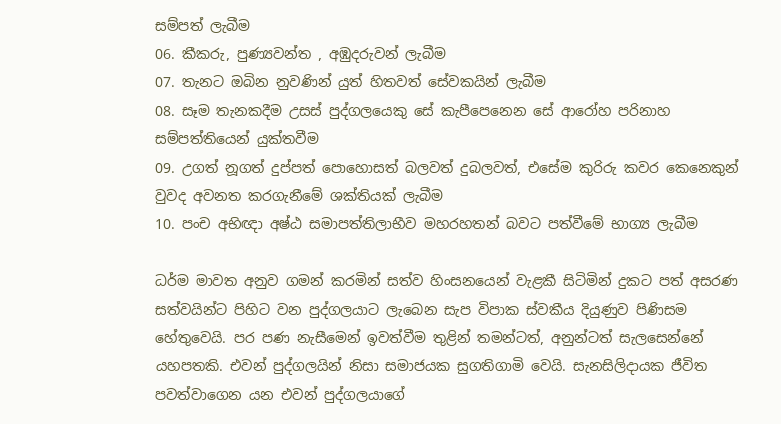සම්පත් ලැබීම
06. කීකරු, පුණ්‍යවන්ත , අඹුදරුවන් ලැබීම
07. තැනට ඔබින නුවණින් යුත් හිතවත් සේවකයින් ලැබීම
08. සෑම තැනකදීම උසස් පුද්ගලයෙකු සේ කැපීපෙනෙන සේ ආරෝහ පරිනාහ සම්පත්තියෙන් යුක්තවීම
09. උගත් නූගත් දුප්පත් පොහොසත් බලවත් දුබලවත්, එසේම කුරිරු කවර කෙනෙකුන් වුවද අවනත කරගැනීමේ ශක්තියක් ලැබීම
10. පංච අභිඥා අෂ්ඨ සමාපත්තිලාභීව මහරහතන් බවට පත්වීමේ භාග්‍ය ලැබීම

ධර්ම මාවත අනුව ගමන් කරමින් සත්ව හිංසනයෙන් වැළකී සිටිමින් දුකට පත් අසරණ සත්වයින්ට පිහිට වන පුද්ගලයාට ලැබෙන සැප විපාක ස්වකීය දියුණුව පිණිසම හේතුවෙයි. පර පණ නැසීමෙන් ඉවත්වීම තුළින් තමන්ටත්, අනුන්ටත් සැලසෙන්නේ යහපතකි. එවන් පුද්ගලයින් නිසා සමාජයක සුගතිගාමි වෙයි. සැනසිලිදායක ජීවිත පවත්වාගෙන යන එවන් පුද්ගලයාගේ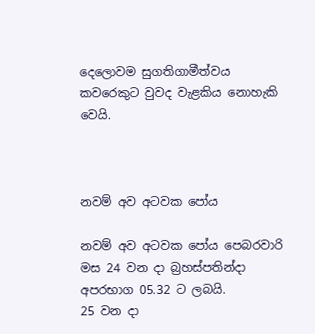දෙලොවම සුගතිගාමීත්වය කවරෙකුට වුවද වැළකිය නොහැකි වෙයි.



නවම් අව අටවක පෝය

නවම් අව අටවක පෝය පෙබරවාරි මස 24 වන දා බ්‍රහස්පතින්දා අපරභාග 05.32 ට ලබයි.
25 වන දා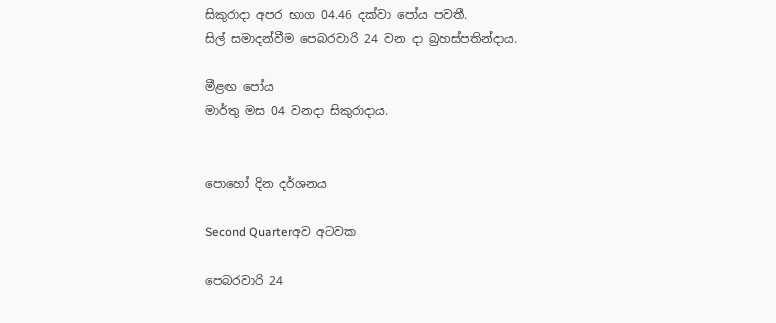සිකුරාදා අපර භාග 04.46 දක්වා පෝය පවතී.
සිල් සමාදන්වීම පෙබරවාරි 24 වන දා බ්‍රහස්පතින්දාය.

මීළඟ පෝය
මාර්තු මස 04 වනදා සිකුරාදාය.


පොහෝ දින දර්ශනය

Second Quarterඅව අටවක

පෙබරවාරි 24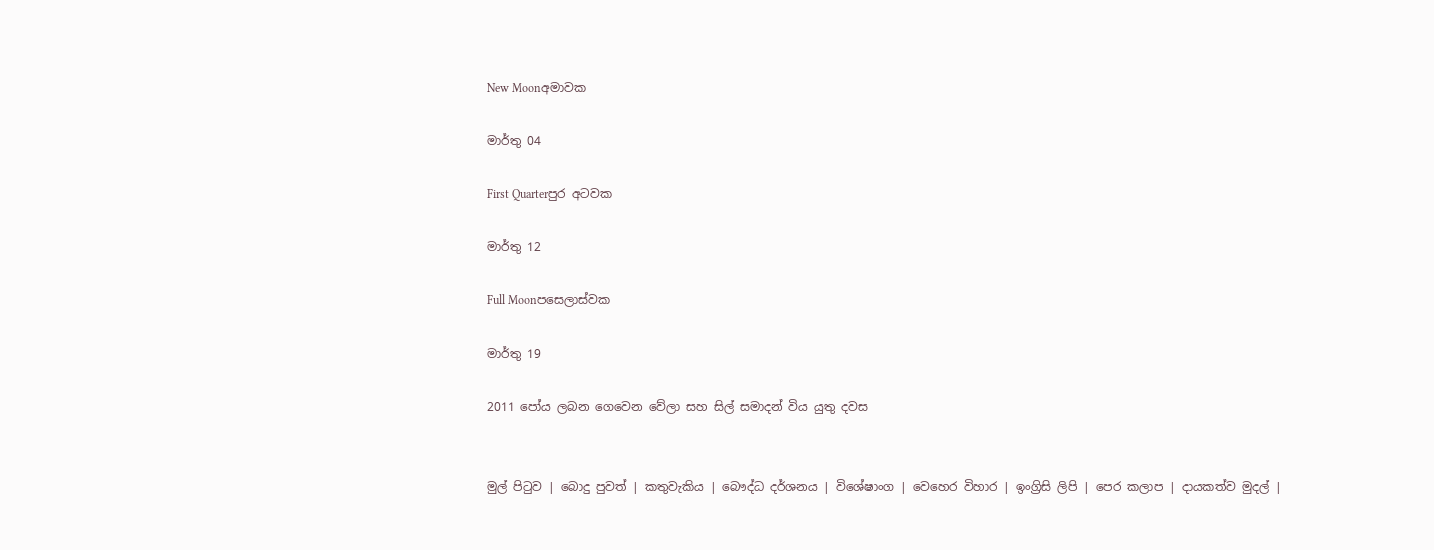New Moonඅමාවක

මාර්තු 04

First Quarterපුර අටවක

මාර්තු 12

Full Moonපසෙලාස්වක

මාර්තු 19

2011 පෝය ලබන ගෙවෙන වේලා සහ සිල් සමාදන් විය යුතු දවස


මුල් පිටුව | බොදු පුවත් | කතුවැකිය | බෞද්ධ දර්ශනය | විශේෂාංග | වෙහෙර විහාර | ඉංග්‍රිසි ලිපි | පෙර කලාප | දායකත්ව මුදල් |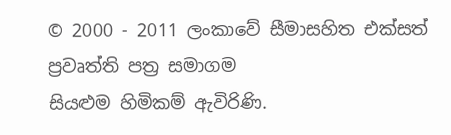© 2000 - 2011 ලංකාවේ සීමාසහිත එක්සත් ප්‍රවෘත්ති පත්‍ර සමාගම
සියළුම හිමිකම් ඇවිරිණි.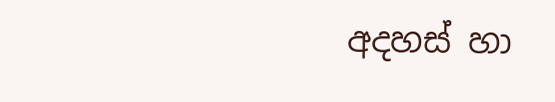අදහස් හා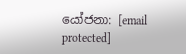යෝජනා: [email protected]